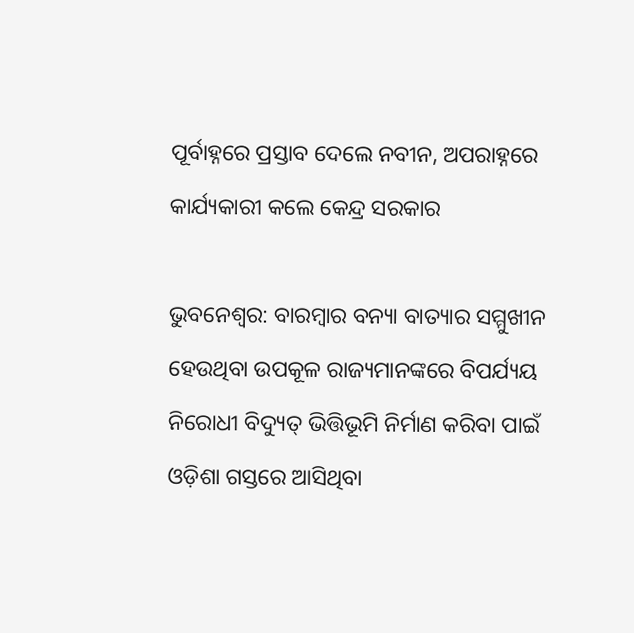ପୂର୍ବାହ୍ନରେ ପ୍ରସ୍ତାବ ଦେଲେ ନବୀନ, ଅପରାହ୍ନରେ କାର୍ଯ୍ୟକାରୀ କଲେ କେନ୍ଦ୍ର ସରକାର

ଭୁବନେଶ୍ୱର: ବାରମ୍ବାର ବନ୍ୟା ବାତ୍ୟାର ସମ୍ମୁଖୀନ ହେଉଥିବା ଉପକୂଳ ରାଜ୍ୟମାନଙ୍କରେ ବିପର୍ଯ୍ୟୟ ନିରୋଧୀ ବିଦ୍ୟୁତ୍‍ ଭିତ୍ତିଭୂମି ନିର୍ମାଣ କରିବା ପାଇଁ  ଓଡ଼ିଶା ଗସ୍ତରେ ଆସିଥିବା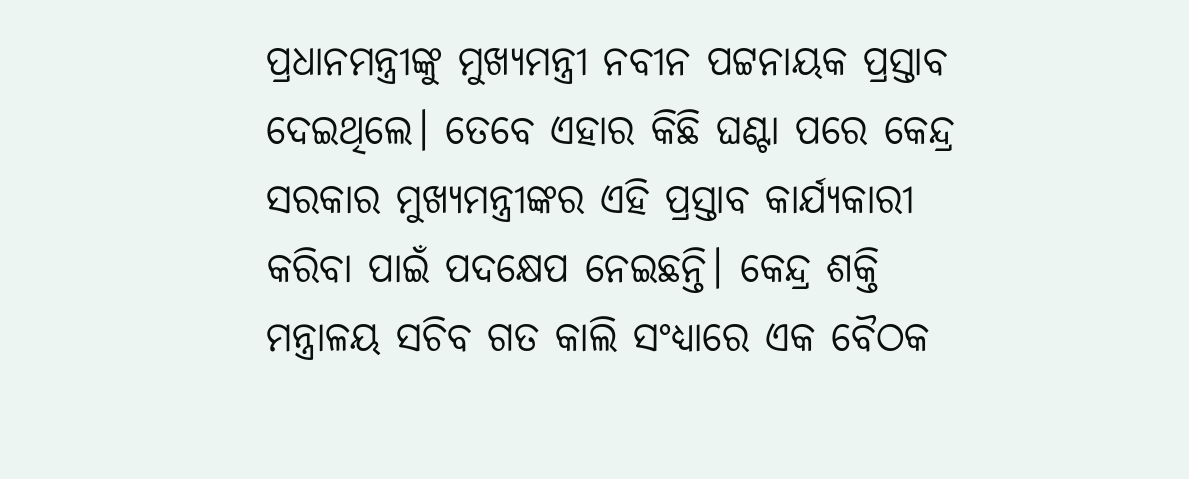ପ୍ରଧାନମନ୍ତ୍ରୀଙ୍କୁ ମୁଖ୍ୟମନ୍ତ୍ରୀ ନବୀନ ପଟ୍ଟନାୟକ ପ୍ରସ୍ତାବ ଦେଇଥିଲେ। ତେବେ ଏହାର କିଛି ଘଣ୍ଟା ପରେ କେନ୍ଦ୍ର ସରକାର ମୁଖ୍ୟମନ୍ତ୍ରୀଙ୍କର ଏହି ପ୍ରସ୍ତାବ କାର୍ଯ୍ୟକାରୀ କରିବା ପାଇଁ ପଦକ୍ଷେପ ନେଇଛନ୍ତି। କେନ୍ଦ୍ର ଶକ୍ତି ମନ୍ତ୍ରାଳୟ ସଚିବ ଗତ କାଲି ସଂଧ୍ୟାରେ ଏକ ବୈଠକ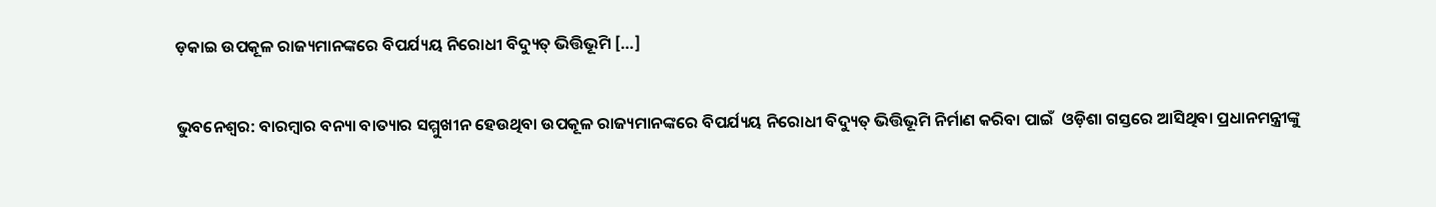ଡ଼କାଇ ଉପକୂଳ ରାଜ୍ୟମାନଙ୍କରେ ବିପର୍ଯ୍ୟୟ ନିରୋଧୀ ବିଦ୍ୟୁତ୍‍ ଭିତ୍ତିଭୂମି […]

ଭୁବନେଶ୍ୱର: ବାରମ୍ବାର ବନ୍ୟା ବାତ୍ୟାର ସମ୍ମୁଖୀନ ହେଉଥିବା ଉପକୂଳ ରାଜ୍ୟମାନଙ୍କରେ ବିପର୍ଯ୍ୟୟ ନିରୋଧୀ ବିଦ୍ୟୁତ୍‍ ଭିତ୍ତିଭୂମି ନିର୍ମାଣ କରିବା ପାଇଁ  ଓଡ଼ିଶା ଗସ୍ତରେ ଆସିଥିବା ପ୍ରଧାନମନ୍ତ୍ରୀଙ୍କୁ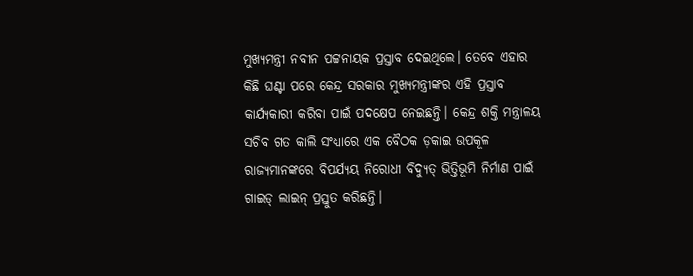ମୁଖ୍ୟମନ୍ତ୍ରୀ ନବୀନ ପଟ୍ଟନାୟକ ପ୍ରସ୍ତାବ ଦେଇଥିଲେ। ତେବେ ଏହାର କିଛି ଘଣ୍ଟା ପରେ କେନ୍ଦ୍ର ସରକାର ମୁଖ୍ୟମନ୍ତ୍ରୀଙ୍କର ଏହି ପ୍ରସ୍ତାବ କାର୍ଯ୍ୟକାରୀ କରିବା ପାଇଁ ପଦକ୍ଷେପ ନେଇଛନ୍ତି। କେନ୍ଦ୍ର ଶକ୍ତି ମନ୍ତ୍ରାଳୟ ସଚିବ ଗତ କାଲି ସଂଧ୍ୟାରେ ଏକ ବୈଠକ ଡ଼କାଇ ଉପକୂଳ ରାଜ୍ୟମାନଙ୍କରେ ବିପର୍ଯ୍ୟୟ ନିରୋଧୀ ବିଦ୍ୟୁତ୍‍ ଭିତ୍ତିଭୂମି ନିର୍ମାଣ ପାଇଁ ଗାଇଡ୍‍ ଲାଇନ୍‍ ପ୍ରସ୍ତୁତ କରିଛନ୍ତି।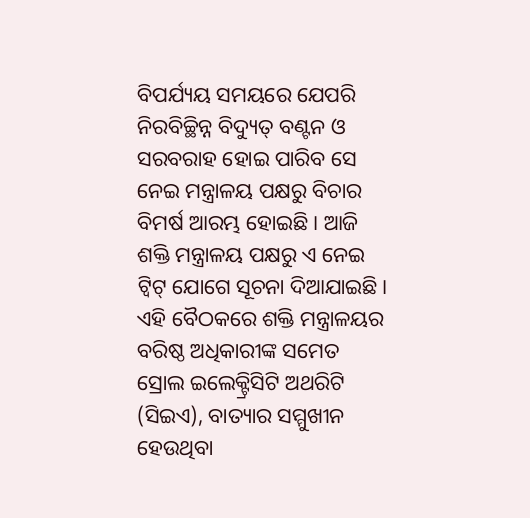ବିପର୍ଯ୍ୟୟ ସମୟରେ ଯେପରି ନିରବିଚ୍ଛିନ୍ନ ବିଦ୍ୟୁତ୍‍ ବଣ୍ଟନ ଓ ସରବରାହ ହୋଇ ପାରିବ ସେ ନେଇ ମନ୍ତ୍ରାଳୟ ପକ୍ଷରୁ ବିଚାର ବିମର୍ଷ ଆରମ୍ଭ ହୋଇଛି। ଆଜି ଶକ୍ତି ମନ୍ତ୍ରାଳୟ ପକ୍ଷରୁ ଏ ନେଇ ଟ୍ୱିଟ୍‍ ଯୋଗେ ସୂଚନା ଦିଆଯାଇଛି। ଏହି ବୈଠକରେ ଶକ୍ତି ମନ୍ତ୍ରାଳୟର ବରିଷ୍ଠ ଅଧିକାରୀଙ୍କ ସମେତ ସ୍ରୋଲ ଇଲେକ୍ଟ୍ରିସିଟି ଅଥରିଟି (ସିଇଏ), ବାତ୍ୟାର ସମ୍ମୁଖୀନ ହେଉଥିବା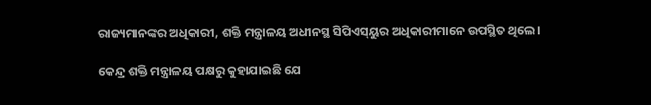ରାଜ୍ୟମାନଙ୍କର ଅଧିକାରୀ, ଶକ୍ତି ମନ୍ତ୍ରାଳୟ ଅଧୀନସ୍ଥ ସିପିଏସ୍‍ୟୁର ଅଧିକାରୀମାନେ ଉପସ୍ଥିତ ଥିଲେ।

କେନ୍ଦ୍ର ଶକ୍ତି ମନ୍ତ୍ରାଳୟ ପକ୍ଷରୁ କୁହାଯାଇଛି ଯେ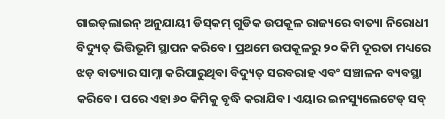ଗାଇଡ୍‍ଲାଇନ୍‍ ଅନୁଯାୟୀ ଡିସ୍‍କମ୍‍ ଗୁଡିକ ଉପକୂଳ ରାଜ୍ୟରେ ବାତ୍ୟା ନିରୋଧୀ ବିଦ୍ୟୁତ୍‍ ଭିତ୍ତିଭୂମି ସ୍ଥାପନ କରିବେ। ପ୍ରଥମେ ଉପକୂଳରୁ ୨୦ କିମି ଦୂରତା ମଧ୍ୟରେ ଝଡ଼ ବାତ୍ୟାର ସାମ୍ନା କରିପାରୁଥିବା ବିଦ୍ୟୁତ୍‍ ସରବରାହ ଏବଂ ସଞ୍ଚାଳନ ବ୍ୟବସ୍ଥା କରିବେ। ପରେ ଏହା ୬୦ କିମିକୁ ବୃଦ୍ଧି କରାଯିବ। ଏୟାର ଇନସ୍ୟୁଲେଟେଡ୍‍ ସବ୍‍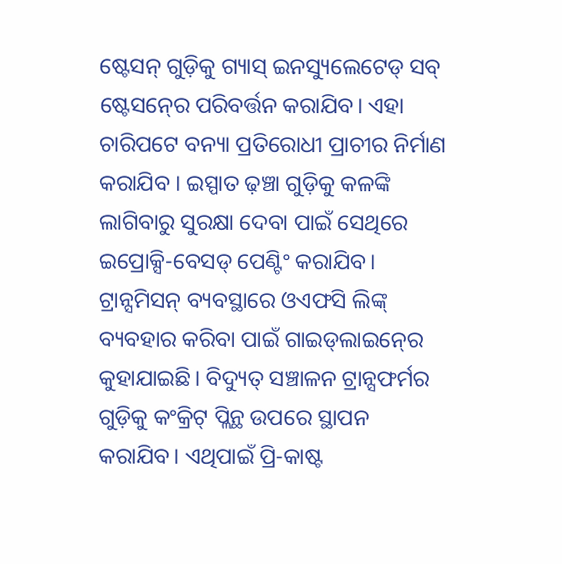ଷ୍ଟେସନ୍‍ ଗୁଡ଼ିକୁ ଗ୍ୟାସ୍‍ ଇନସ୍ୟୁଲେଟେଡ୍‍ ସବ୍‍ ଷ୍ଟେସନ୍‍ରେ ପରିବର୍ତ୍ତନ କରାଯିବ। ଏହା ଚାରିପଟେ ବନ୍ୟା ପ୍ରତିରୋଧୀ ପ୍ରାଚୀର ନିର୍ମାଣ କରାଯିବ । ଇସ୍ପାତ ଢ଼ଞ୍ଚା ଗୁଡ଼ିକୁ କଳଙ୍କି ଲାଗିବାରୁ ସୁରକ୍ଷା ଦେବା ପାଇଁ ସେଥିରେ ଇପ୍ରୋକ୍ସି-ବେସଡ୍‍ ପେଣ୍ଟିଂ କରାଯିବ। ଟ୍ରାନ୍ସମିସନ୍‍ ବ୍ୟବସ୍ଥାରେ ଓଏଫସି ଲିଙ୍କ୍‍ ବ୍ୟବହାର କରିବା ପାଇଁ ଗାଇଡ୍‍ଲାଇନ୍‍ରେ କୁହାଯାଇଛି। ବିଦ୍ୟୁତ୍‍ ସଞ୍ଚାଳନ ଟ୍ରାନ୍ସଫର୍ମର ଗୁଡ଼ିକୁ କଂକ୍ରିଟ୍‍ ପ୍ଲିନ୍ଥ ଉପରେ ସ୍ଥାପନ କରାଯିବ। ଏଥିପାଇଁ ପ୍ରି-କାଷ୍ଟ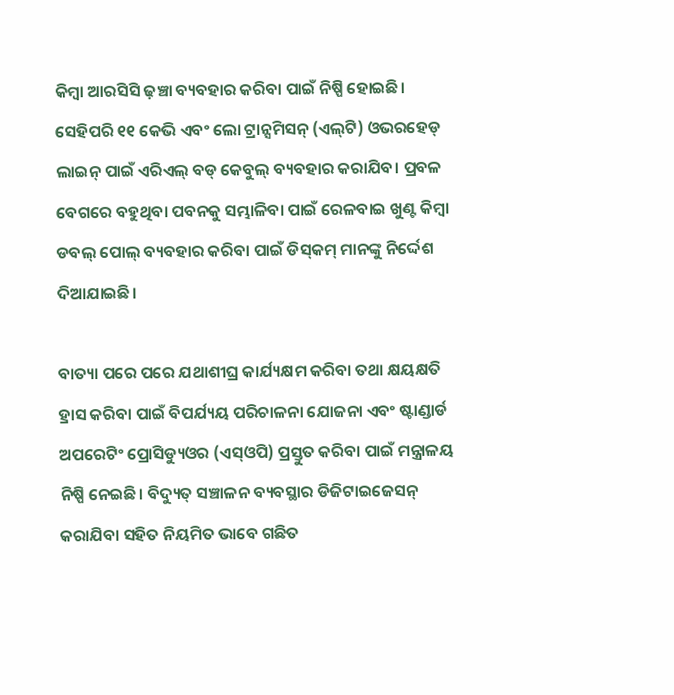କିମ୍ବା ଆରସିସି ଢ଼ଞ୍ଚା ବ୍ୟବହାର କରିବା ପାଇଁ ନିଷ୍ପି ହୋଇଛି। ସେହିପରି ୧୧ କେଭି ଏବଂ ଲୋ ଟ୍ରାନ୍ସମିସନ୍‍ (ଏଲ୍‍ଟି) ଓଭରହେଡ୍‍ ଲାଇନ୍‍ ପାଇଁ ଏରିଏଲ୍‍ ବଡ୍‍ କେବୁଲ୍‍ ବ୍ୟବହାର କରାଯିବ। ପ୍ରବଳ ବେଗରେ ବହୁଥିବା ପବନକୁ ସମ୍ଭାଳିବା ପାଇଁ ରେଳବାଇ ଖୁଣ୍ଟ କିମ୍ବା ଡବଲ୍‍ ପୋଲ୍‍ ବ୍ୟବହାର କରିବା ପାଇଁ ଡିସ୍‍କମ୍‍ ମାନଙ୍କୁ ନିର୍ଦ୍ଦେଶ ଦିଆଯାଇଛି।

ବାତ୍ୟା ପରେ ପରେ ଯଥାଶୀଘ୍ର କାର୍ଯ୍ୟକ୍ଷମ କରିବା ତଥା କ୍ଷୟକ୍ଷତି ହ୍ରାସ କରିବା ପାଇଁ ବିପର୍ଯ୍ୟୟ ପରିଚାଳନା ଯୋଜନା ଏବଂ ଷ୍ଟାଣ୍ଡାର୍ଡ ଅପରେଟିଂ ପ୍ରୋସିଡ୍ୟୁଓର (ଏସ୍‍ଓପି) ପ୍ରସ୍ତୁତ କରିବା ପାଇଁ ମନ୍ତ୍ରାଳୟ ନିଷ୍ପି ନେଇଛି। ବିଦ୍ୟୁତ୍‍ ସଞ୍ଚାଳନ ବ୍ୟବସ୍ଥାର ଡିଜିଟାଇଜେସନ୍‍ କରାଯିବା ସହିତ ନିୟମିତ ଭାବେ ଗଛିତ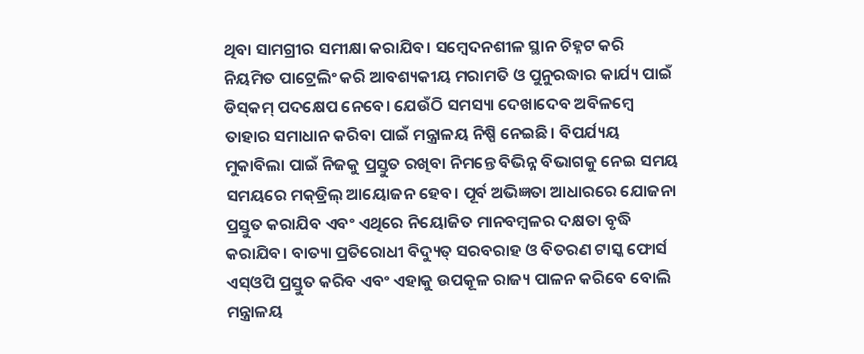ଥିବା ସାମଗ୍ରୀର ସମୀକ୍ଷା କରାଯିବ। ସମ୍ବେଦନଶୀଳ ସ୍ଥାନ ଚିହ୍ନଟ କରି ନିୟମିତ ପାଟ୍ରେଲିଂ କରି ଆବଶ୍ୟକୀୟ ମରାମତି ଓ ପୁନୁରଦ୍ଧାର କାର୍ଯ୍ୟ ପାଇଁ ଡିସ୍‍କମ୍‍ ପଦକ୍ଷେପ ନେବେ। ଯେଉଁଠି ସମସ୍ୟା ଦେଖାଦେବ ଅବିଳମ୍ବେ ତାହାର ସମାଧାନ କରିବା ପାଇଁ ମନ୍ତ୍ରାଳୟ ନିଷ୍ପି ନେଇଛି। ବିପର୍ଯ୍ୟୟ ମୁକାବିଲା ପାଇଁ ନିଜକୁ ପ୍ରସ୍ତୁତ ରଖିବା ନିମନ୍ତେ ବିଭିନ୍ନ ବିଭାଗକୁ ନେଇ ସମୟ ସମୟରେ ମକ୍‍ଡ୍ରିଲ୍‍ ଆୟୋଜନ ହେବ। ପୂର୍ବ ଅଭିଜ୍ଞତା ଆଧାରରେ ଯୋଜନା ପ୍ରସ୍ତୁତ କରାଯିବ ଏବଂ ଏଥିରେ ନିୟୋଜିତ ମାନବମ୍ବଳର ଦକ୍ଷତା ବୃଦ୍ଧି କରାଯିବ। ବାତ୍ୟା ପ୍ରତିରୋଧୀ ବିଦ୍ୟୁତ୍‍ ସରବରାହ ଓ ବିତରଣ ଟାସ୍କ ଫୋର୍ସ ଏସ୍‍ଓପି ପ୍ରସ୍ତୁତ କରିବ ଏବଂ ଏହାକୁ ଉପକୂଳ ରାଜ୍ୟ ପାଳନ କରିବେ ବୋଲି ମନ୍ତ୍ରାଳୟ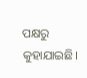ପକ୍ଷରୁ କୁହାଯାଇଛି।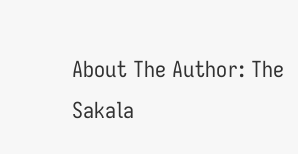About The Author: The Sakala